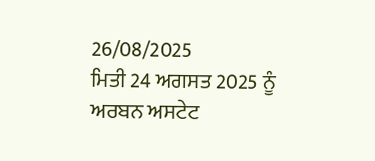26/08/2025
ਮਿਤੀ 24 ਅਗਸਤ 2025 ਨੂੰ ਅਰਬਨ ਅਸਟੇਟ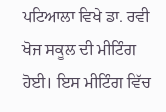ਪਟਿਆਲਾ ਵਿਖੇ ਡਾ. ਰਵੀ ਖੋਜ ਸਕੂਲ ਦੀ ਮੀਟਿੰਗ ਹੋਈ। ਇਸ ਮੀਟਿੰਗ ਵਿੱਚ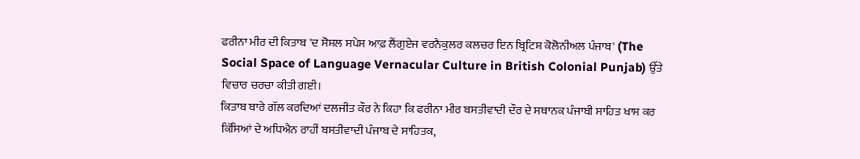ਫਰੀਨਾ ਮੀਰ ਦੀ ਕਿਤਾਬ 'ਦ ਸੋਸ਼ਲ ਸਪੇਸ ਆਫ਼ ਲੈਂਗੁਏਜ ਵਰਨੈਕੁਲਰ ਕਲਚਰ ਇਨ ਬ੍ਰਿਟਿਸ਼ ਕੋਲੋਨੀਅਲ ਪੰਜਾਬ' (The Social Space of Language Vernacular Culture in British Colonial Punjab) ਉੱਤੇ ਵਿਚਾਰ ਚਰਚਾ ਕੀਤੀ ਗਈ।
ਕਿਤਾਬ ਬਾਰੇ ਗੱਲ ਕਰਦਿਆਂ ਦਲਜੀਤ ਕੌਰ ਨੇ ਕਿਹਾ ਕਿ ਫਰੀਨਾ ਮੀਰ ਬਸਤੀਵਾਦੀ ਦੌਰ ਦੇ ਸਥਾਨਕ ਪੰਜਾਬੀ ਸਾਹਿਤ ਖਾਸ ਕਰ ਕਿੱਸਿਆਂ ਦੇ ਅਧਿਐਨ ਰਾਹੀਂ ਬਸਤੀਵਾਦੀ ਪੰਜਾਬ ਦੇ ਸਾਹਿਤਕ,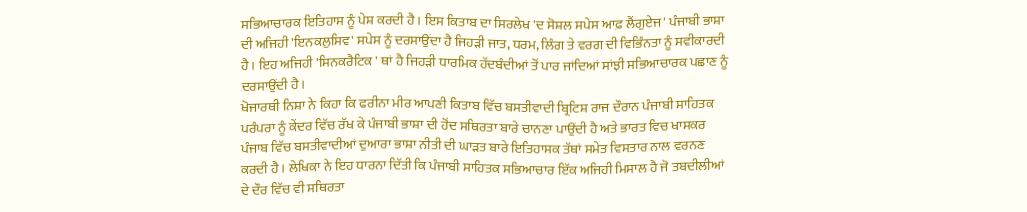ਸਭਿਆਚਾਰਕ ਇਤਿਹਾਸ ਨੂੰ ਪੇਸ਼ ਕਰਦੀ ਹੈ। ਇਸ ਕਿਤਾਬ ਦਾ ਸਿਰਲੇਖ 'ਦ ਸੋਸ਼ਲ ਸਪੇਸ ਆਫ਼ ਲੈਂਗੁਏਜ' ਪੰਜਾਬੀ ਭਾਸ਼ਾ ਦੀ ਅਜਿਹੀ 'ਇਨਕਲੁਸਿਵ' ਸਪੇਸ ਨੂੰ ਦਰਸਾਉਂਦਾ ਹੈ ਜਿਹੜੀ ਜਾਤ, ਧਰਮ, ਲਿੰਗ ਤੇ ਵਰਗ ਦੀ ਵਿਭਿੰਨਤਾ ਨੂੰ ਸਵੀਕਾਰਦੀ ਹੈ। ਇਹ ਅਜਿਹੀ 'ਸਿਨਕਰੈਟਿਕ ' ਥਾਂ ਹੈ ਜਿਹੜੀ ਧਾਰਮਿਕ ਹੱਦਬੰਦੀਆਂ ਤੋਂ ਪਾਰ ਜਾਂਦਿਆਂ ਸਾਂਝੀ ਸਭਿਆਚਾਰਕ ਪਛਾਣ ਨੂੰ ਦਰਸਾਉਂਦੀ ਹੈ।
ਖੋਜਾਰਥੀ ਨਿਸ਼ਾ ਨੇ ਕਿਹਾ ਕਿ ਫਰੀਨਾ ਮੀਰ ਆਪਣੀ ਕਿਤਾਬ ਵਿੱਚ ਬਸਤੀਵਾਦੀ ਬ੍ਰਿਟਿਸ਼ ਰਾਜ ਦੌਰਾਨ ਪੰਜਾਬੀ ਸਾਹਿਤਕ ਪਰੰਪਰਾ ਨੂੰ ਕੇਂਦਰ ਵਿੱਚ ਰੱਖ ਕੇ ਪੰਜਾਬੀ ਭਾਸ਼ਾ ਦੀ ਹੋਂਦ ਸਥਿਰਤਾ ਬਾਰੇ ਚਾਨਣਾ ਪਾਉਂਦੀ ਹੈ ਅਤੇ ਭਾਰਤ ਵਿਚ ਖਾਸਕਰ ਪੰਜਾਬ ਵਿੱਚ ਬਸਤੀਵਾਦੀਆਂ ਦੁਆਰਾ ਭਾਸ਼ਾ ਨੀਤੀ ਦੀ ਘਾੜਤ ਬਾਰੇ ਇਤਿਹਾਸਕ ਤੱਥਾਂ ਸਮੇਤ ਵਿਸਤਾਰ ਨਾਲ ਵਰਨਣ ਕਰਦੀ ਹੈ। ਲੇਖਿਕਾ ਨੇ ਇਹ ਧਾਰਨਾ ਦਿੱਤੀ ਕਿ ਪੰਜਾਬੀ ਸਾਹਿਤਕ ਸਭਿਆਚਾਰ ਇੱਕ ਅਜਿਹੀ ਮਿਸਾਲ ਹੈ ਜੋ ਤਬਦੀਲੀਆਂ ਦੇ ਦੌਰ ਵਿੱਚ ਵੀ ਸਥਿਰਤਾ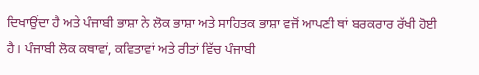ਦਿਖਾਉਂਦਾ ਹੈ ਅਤੇ ਪੰਜਾਬੀ ਭਾਸ਼ਾ ਨੇ ਲੋਕ ਭਾਸ਼ਾ ਅਤੇ ਸਾਹਿਤਕ ਭਾਸ਼ਾ ਵਜੋਂ ਆਪਣੀ ਥਾਂ ਬਰਕਰਾਰ ਰੱਖੀ ਹੋਈ ਹੈ। ਪੰਜਾਬੀ ਲੋਕ ਕਥਾਵਾਂ, ਕਵਿਤਾਵਾਂ ਅਤੇ ਰੀਤਾਂ ਵਿੱਚ ਪੰਜਾਬੀ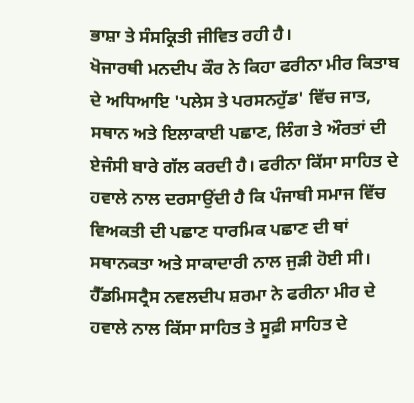ਭਾਸ਼ਾ ਤੇ ਸੰਸਕ੍ਰਿਤੀ ਜੀਵਿਤ ਰਹੀ ਹੈ।
ਖੋਜਾਰਥੀ ਮਨਦੀਪ ਕੌਰ ਨੇ ਕਿਹਾ ਫਰੀਨਾ ਮੀਰ ਕਿਤਾਬ ਦੇ ਅਧਿਆਇ 'ਪਲੇਸ ਤੇ ਪਰਸਨਹੁੱਡ' ਵਿੱਚ ਜਾਤ, ਸਥਾਨ ਅਤੇ ਇਲਾਕਾਈ ਪਛਾਣ, ਲਿੰਗ ਤੇ ਔਰਤਾਂ ਦੀ ਏਜੰਸੀ ਬਾਰੇ ਗੱਲ ਕਰਦੀ ਹੈ। ਫਰੀਨਾ ਕਿੱਸਾ ਸਾਹਿਤ ਦੇ ਹਵਾਲੇ ਨਾਲ ਦਰਸਾਉਂਦੀ ਹੈ ਕਿ ਪੰਜਾਬੀ ਸਮਾਜ ਵਿੱਚ ਵਿਅਕਤੀ ਦੀ ਪਛਾਣ ਧਾਰਮਿਕ ਪਛਾਣ ਦੀ ਥਾਂ ਸਥਾਨਕਤਾ ਅਤੇ ਸਾਕਾਦਾਰੀ ਨਾਲ ਜੁੜੀ ਹੋਈ ਸੀ। ਹੈੱਡਮਿਸਟ੍ਰੈਸ ਨਵਲਦੀਪ ਸ਼ਰਮਾ ਨੇ ਫਰੀਨਾ ਮੀਰ ਦੇ ਹਵਾਲੇ ਨਾਲ ਕਿੱਸਾ ਸਾਹਿਤ ਤੇ ਸੂਫ਼ੀ ਸਾਹਿਤ ਦੇ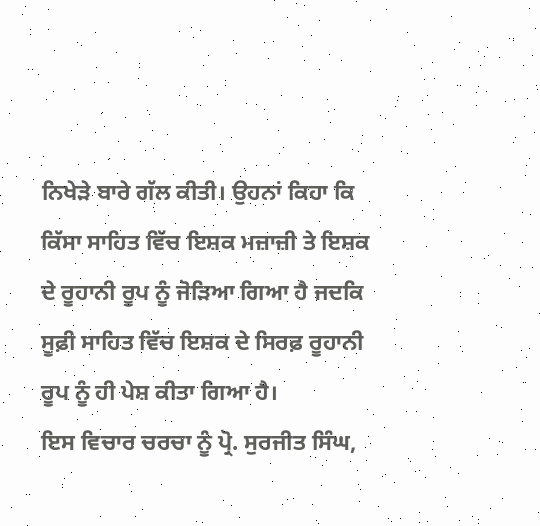ਨਿਖੇੜੇ ਬਾਰੇ ਗੱਲ ਕੀਤੀ। ਉਹਨਾਂ ਕਿਹਾ ਕਿ ਕਿੱਸਾ ਸਾਹਿਤ ਵਿੱਚ ਇਸ਼ਕ ਮਜ਼ਾਜ਼ੀ ਤੇ ਇਸ਼ਕ ਦੇ ਰੂਹਾਨੀ ਰੂਪ ਨੂੰ ਜੋੜਿਆ ਗਿਆ ਹੈ ਜਦਕਿ ਸੂਫ਼ੀ ਸਾਹਿਤ ਵਿੱਚ ਇਸ਼ਕ ਦੇ ਸਿਰਫ਼ ਰੂਹਾਨੀ ਰੂਪ ਨੂੰ ਹੀ ਪੇਸ਼ ਕੀਤਾ ਗਿਆ ਹੈ।
ਇਸ ਵਿਚਾਰ ਚਰਚਾ ਨੂੰ ਪ੍ਰੋ. ਸੁਰਜੀਤ ਸਿੰਘ,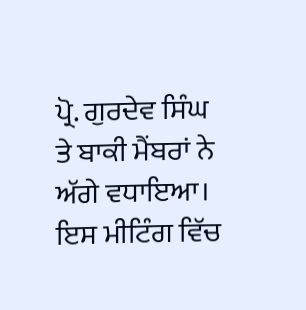ਪ੍ਰੋ. ਗੁਰਦੇਵ ਸਿੰਘ ਤੇ ਬਾਕੀ ਮੈਂਬਰਾਂ ਨੇ ਅੱਗੇ ਵਧਾਇਆ। ਇਸ ਮੀਟਿੰਗ ਵਿੱਚ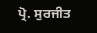ਪ੍ਰੋ. ਸੁਰਜੀਤ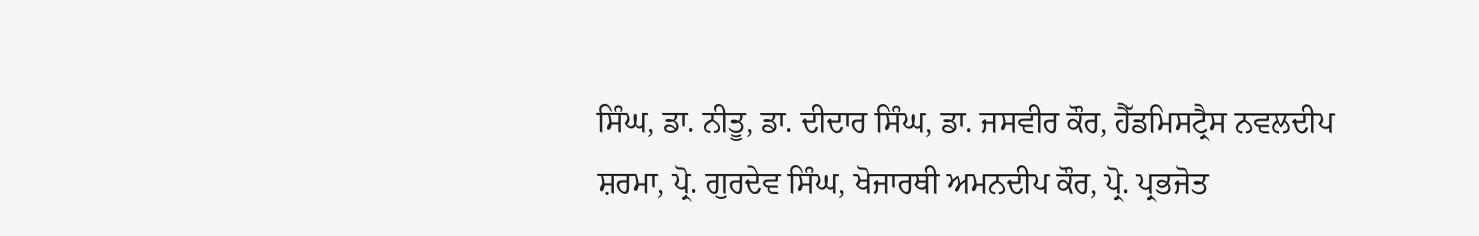ਸਿੰਘ, ਡਾ. ਨੀਤੂ, ਡਾ. ਦੀਦਾਰ ਸਿੰਘ, ਡਾ. ਜਸਵੀਰ ਕੌਰ, ਹੈੱਡਮਿਸਟ੍ਰੈਸ ਨਵਲਦੀਪ ਸ਼ਰਮਾ, ਪ੍ਰੋ. ਗੁਰਦੇਵ ਸਿੰਘ, ਖੋਜਾਰਥੀ ਅਮਨਦੀਪ ਕੌਰ, ਪ੍ਰੋ. ਪ੍ਰਭਜੋਤ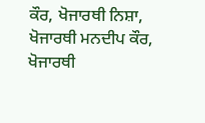ਕੌਰ, ਖੋਜਾਰਥੀ ਨਿਸ਼ਾ, ਖੋਜਾਰਥੀ ਮਨਦੀਪ ਕੌਰ, ਖੋਜਾਰਥੀ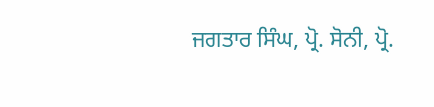ਜਗਤਾਰ ਸਿੰਘ, ਪ੍ਰੋ. ਸੋਨੀ, ਪ੍ਰੋ.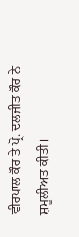ਵੀਰਪਾਲ ਕੌਰ ਤੇ ਪ੍ਰੋ. ਦਲਜੀਤ ਕੌਰ ਨੇ ਸ਼ਮੂਲੀਅਤ ਕੀਤੀ।